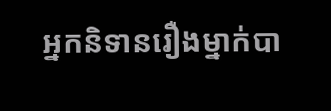អ្នកនិទានរឿងម្នាក់បា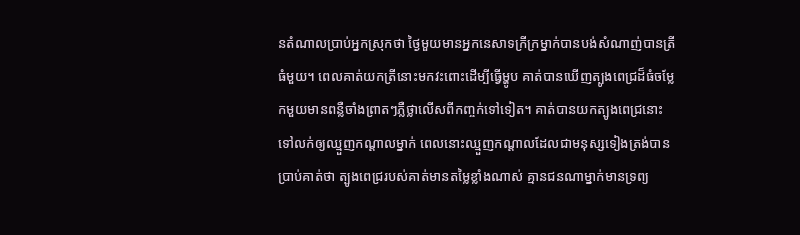នតំណាលប្រាប់អ្នកស្រុកថា ថ្ងៃមួយមានអ្នកនេសាទក្រីក្រម្នាក់បានបង់សំណាញ់បានត្រីធំមួយ។ ពេលគាត់យកត្រីនោះមកវះពោះដើម្បីធ្វើម្ហូប គាត់បានឃើញត្បូងពេជ្រដ៏ធំចម្លែកមួយមានពន្លឺចាំងព្រាតៗភ្លឺថ្លាលើសពីកញ្ចក់ទៅទៀត។ គាត់បានយកត្បូងពេជ្រនោះទៅលក់ឲ្យឈ្មួញកណ្ដាលម្នាក់ ពេលនោះឈ្មួញកណ្ដាលដែលជាមនុស្សទៀងត្រង់បានប្រាប់គាត់ថា ត្បូងពេជ្ររបស់គាត់មានតម្លៃខ្លាំងណាស់ គ្មានជនណាម្នាក់មានទ្រព្យ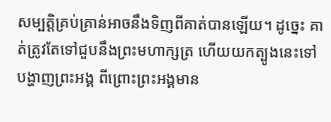សម្បត្តិគ្រប់គ្រាន់អាចនឹងទិញពីគាត់បានឡើយ។ ដូច្នេះ គាត់ត្រូវតែទៅជួបនឹងព្រះមហាក្សត្រ ហើយយកត្បូងនេះទៅបង្ហាញព្រះអង្គ ពីព្រោះព្រះអង្គមាន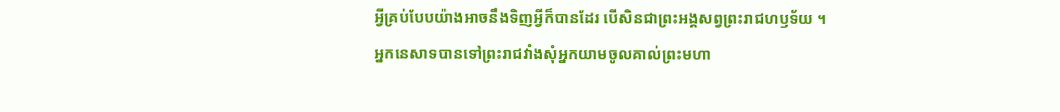អ្វីគ្រប់បែបយ៉ាងអាចនឹងទិញអ្វីក៏បានដែរ បើសិនជាព្រះអង្គសព្វព្រះរាជហឫទ័យ ។
អ្នកនេសាទបានទៅព្រះរាជវាំងសុំអ្នកយាមចូលគាល់ព្រះមហា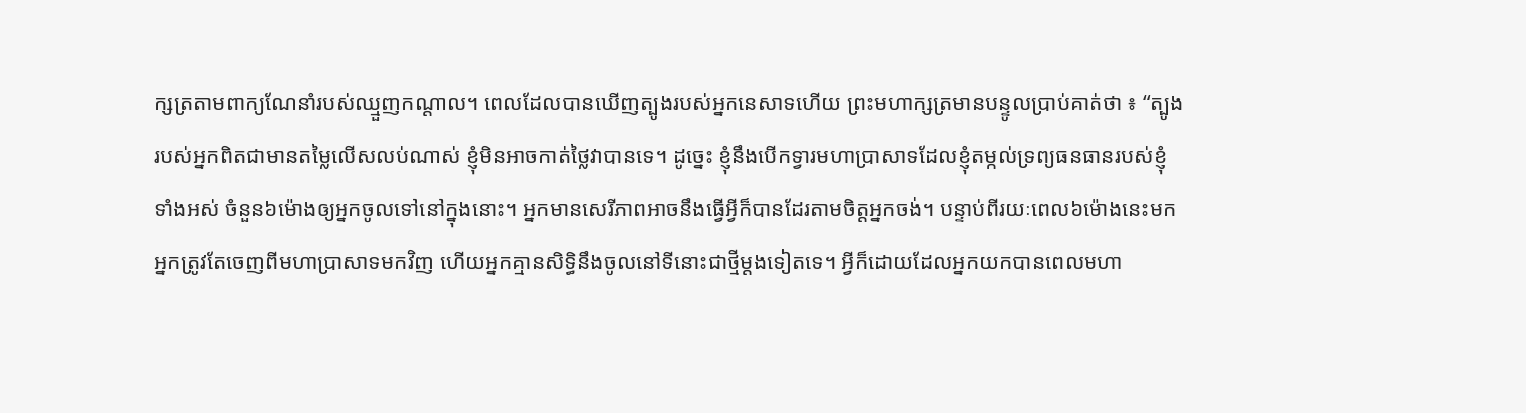ក្សត្រតាមពាក្យណែនាំរបស់ឈ្មួញកណ្ដាល។ ពេលដែលបានឃើញត្បូងរបស់អ្នកនេសាទហើយ ព្រះមហាក្សត្រមានបន្ទូលប្រាប់គាត់ថា ៖ “ត្បូងរបស់អ្នកពិតជាមានតម្លៃលើសលប់ណាស់ ខ្ញុំមិនអាចកាត់ថ្លៃវាបានទេ។ ដូច្នេះ ខ្ញុំនឹងបើកទ្វារមហាប្រាសាទដែលខ្ញុំតម្កល់ទ្រព្យធនធានរបស់ខ្ញុំទាំងអស់ ចំនួន៦ម៉ោងឲ្យអ្នកចូលទៅនៅក្នុងនោះ។ អ្នកមានសេរីភាពអាចនឹងធ្វើអ្វីក៏បានដែរតាមចិត្តអ្នកចង់។ បន្ទាប់ពីរយៈពេល៦ម៉ោងនេះមក អ្នកត្រូវតែចេញពីមហាប្រាសាទមកវិញ ហើយអ្នកគ្មានសិទ្ធិនឹងចូលនៅទីនោះជាថ្មីម្ដងទៀតទេ។ អ្វីក៏ដោយដែលអ្នកយកបានពេលមហា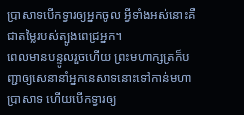ប្រាសាទបើកទ្វារឲ្យអ្នកចូល អ្វីទាំងអស់នោះគឺជាតម្លៃរបស់ត្បូងពេជ្រអ្នក។
ពេលមានបន្ទូលរួចហើយ ព្រះមហាក្សត្រក៏បញ្ជាឲ្យសេនានាំអ្នកនេសាទនោះទៅកាន់មហាប្រាសាទ ហើយបើកទ្វារឲ្យ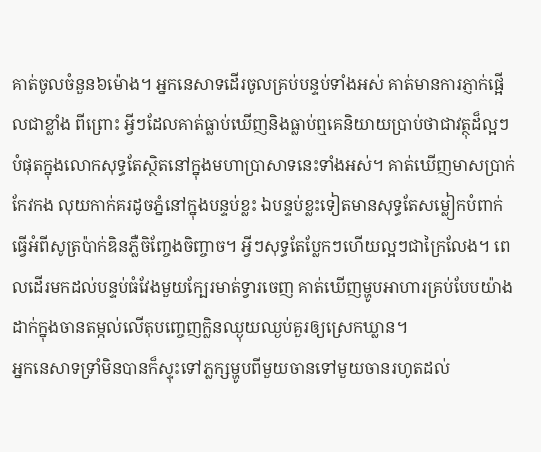គាត់ចូលចំនួន៦ម៉ោង។ អ្នកនេសាទដើរចូលគ្រប់បន្ទប់ទាំងអស់ គាត់មានការភ្ញាក់ផ្អើលជាខ្លាំង ពីព្រោះ អ្វីៗដែលគាត់ធ្លាប់ឃើញនិងធ្លាប់ឮគេនិយាយប្រាប់ថាជាវត្ថុដ៏ល្អៗបំផុតក្នុងលោកសុទ្ធតែស្ថិតនៅក្នុងមហាប្រាសាទនេះទាំងអស់។ គាត់ឃើញមាសប្រាក់ កែវកង លុយកាក់គរដូចភ្នំនៅក្នុងបន្ទប់ខ្លះ ឯបន្ទប់ខ្លះទៀតមានសុទ្ធតែសម្លៀកបំពាក់ធ្វើអំពីសូត្រប៉ាក់ឌិនភ្លឺចិញ្ចែងចិញ្ចាច។ អ្វីៗសុទ្ធតែប្លែកៗហើយល្អៗជាក្រៃលែង។ ពេលដើរមកដល់បន្ទប់ធំវែងមួយក្បែរមាត់ទ្វារចេញ គាត់ឃើញម្ហូបអាហារគ្រប់បែបយ៉ាងដាក់ក្នុងចានតម្កល់លើតុបញ្ចេញក្លិនឈ្ងុយឈ្ងប់គួរឲ្យស្រេកឃ្លាន។
អ្នកនេសាទទ្រាំមិនបានក៏ស្ទុះទៅភ្លក្សម្ហូបពីមួយចានទៅមួយចានរហូតដល់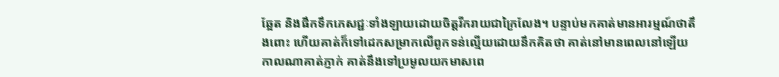ឆ្អែត និងផឹកទឹកភេសជ្ជៈទាំងឡាយដោយចិត្តរីករាយជាក្រៃលែង។ បន្ទាប់មកគាត់មានអារម្មណ៍ថាតឹងពោះ ហើយគាត់ក៏ទៅដេកសម្រាកលើពូកទន់ល្មើយដោយនឹកគិតថា គាត់នៅមានពេលនៅឡើយ កាលណាគាត់ភ្ញាក់ គាត់នឹងទៅប្រមូលយកមាសពេ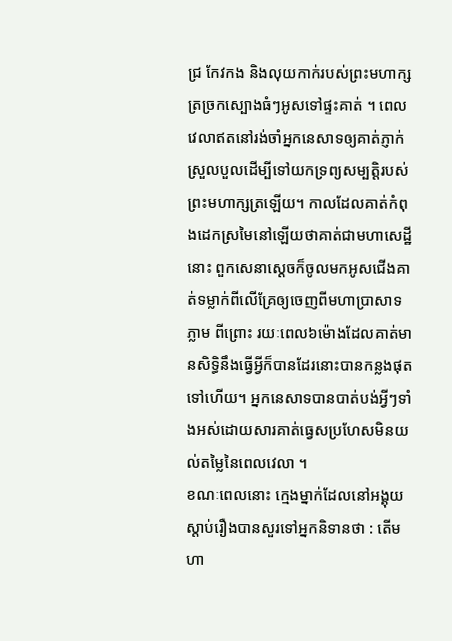ជ្រ កែវកង និងលុយកាក់របស់ព្រះមហាក្សត្រច្រកស្បោងធំៗអូសទៅផ្ទះគាត់ ។ ពេលវេលាឥតនៅរង់ចាំអ្នកនេសាទឲ្យគាត់ភ្ញាក់ស្រួលបួលដើម្បីទៅយកទ្រព្យសម្បត្តិរបស់ព្រះមហាក្សត្រឡើយ។ កាលដែលគាត់កំពុងដេកស្រមៃនៅឡើយថាគាត់ជាមហាសេដ្ឋីនោះ ពួកសេនាស្ដេចក៏ចូលមកអូសជើងគាត់ទម្លាក់ពីលើគ្រែឲ្យចេញពីមហាប្រាសាទភ្លាម ពីព្រោះ រយៈពេល៦ម៉ោងដែលគាត់មានសិទ្ធិនឹងធ្វើអ្វីក៏បានដែរនោះបានកន្លងផុតទៅហើយ។ អ្នកនេសាទបានបាត់បង់អ្វីៗទាំងអស់ដោយសារគាត់ធ្វេសប្រហែសមិនយល់តម្លៃនៃពេលវេលា ។
ខណៈពេលនោះ ក្មេងម្នាក់ដែលនៅអង្គុយស្ដាប់រឿងបានសួរទៅអ្នកនិទានថា : តើមហា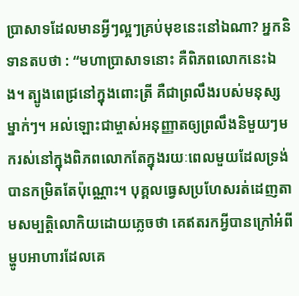ប្រាសាទដែលមានអ្វីៗល្អៗគ្រប់មុខនេះនៅឯណា? អ្នកនិទានតបថា : “មហាប្រាសាទនោះ គឺពិភពលោកនេះឯង។ ត្បូងពេជ្រនៅក្នុងពោះត្រី គឺជាព្រលឹងរបស់មនុស្សម្នាក់ៗ។ អល់ឡោះជាម្ចាស់អនុញ្ញាតឲ្យព្រលឹងនិមួយៗមករស់នៅក្នុងពិភពលោកតែក្នុងរយៈពេលមួយដែលទ្រង់បានកម្រិតតែប៉ុណ្ណោះ។ បុគ្គលធ្វេសប្រហែសរត់ដេញតាមសម្បត្តិលោកិយដោយភ្លេចថា គេឥតរកអ្វីបានក្រៅអំពីម្ហូបអាហារដែលគេ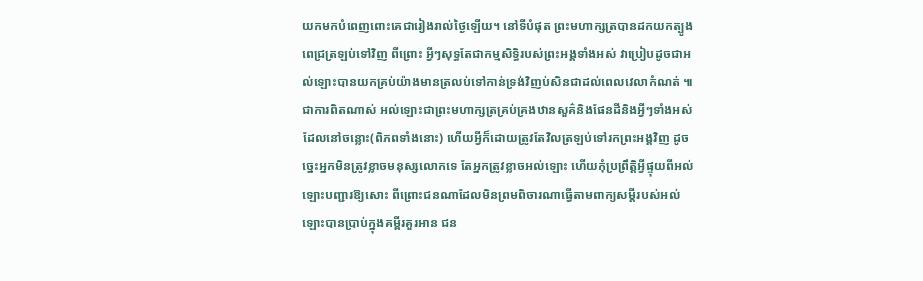យកមកបំពេញពោះគេជារៀងរាល់ថ្ងៃឡើយ។ នៅទីបំផុត ព្រះមហាក្សត្របានដកយកត្បូងពេជ្រត្រឡប់ទៅវិញ ពីព្រោះ អ្វីៗសុទ្ធតែជាកម្មសិទ្ធិរបស់ព្រះអង្គទាំងអស់ វាប្រៀបដូចជាអល់ឡោះបានយកគ្រប់យ៉ាងមានត្រលប់ទៅកាន់ទ្រង់វិញប់សិនជាដល់ពេលវេលាកំណត់ ៕
ជាការពិតណាស់ អល់ឡោះជាព្រះមហាក្សត្រគ្រប់គ្រងឋានសួគ៌និងផែនដីនិងអ្វីៗទាំងអស់ដែលនៅចន្លោះ(ពិភពទាំងនោះ) ហើយអ្វីក៏ដោយត្រូវតែវិលត្រឡប់ទៅរកព្រះអង្គវិញ ដូចច្នេះអ្នកមិនត្រូវខ្លាចមនុស្សលោកទេ តែអ្នកត្រូវខ្លាចអល់ឡោះ ហើយកុំប្រព្រឹត្តិអ្វីផ្ទុយពីអល់ឡោះបញ្ជារឱ្យសោះ ពីព្រោះជនណាដែលមិនព្រមពិចារណាធ្វើតាមពាក្យសម្តីរបស់អល់ឡោះបានប្រាប់ក្នុងគម្ពីរគួរអាន ជន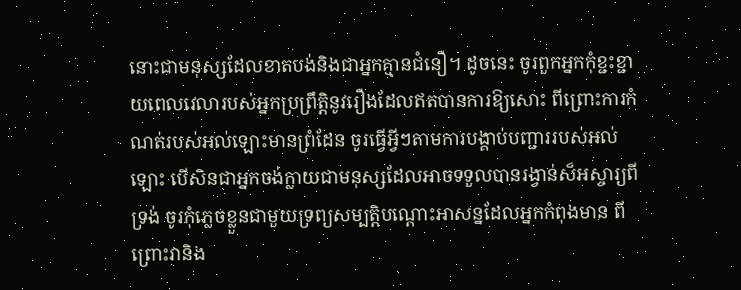នោះជាមនុស្សដែលខាតបង់និងជាអ្នកគ្មានជំនឿ។ ដូចនេះ ចូរពួកអ្នកកុំខ្ជះខ្ជាយពេលវេលារបស់អ្នកប្រព្រឹត្តិនូវរឿងដែលឥតបានការឱ្យសោះ ពីព្រោះការកំណត់របស់អល់ឡោះមានព្រំដែន ចូរធ្វើអ្វីៗតាមការបង្គាប់បញ្ជាររបស់អល់ឡោះ បើសិនជាអ្នកចង់ក្លាយជាមនុស្សដែលអាចទទួលបានរង្វាន់ស៏អស្ចារ្យពីទ្រង់ ចូរកុំភ្លេចខ្លួនជាមួយទ្រព្យសម្បត្តិបណ្តោះអាសន្នដែលអ្នកកំពុងមាន ពីព្រោះវានិង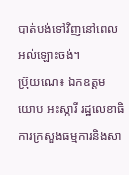បាត់បង់ទៅវិញនៅពេលអល់ឡោះចង់។
ប្រ៊ុយណេ៖ ឯកឧត្តម យោប អះស្ការី រដ្ឋលេខាធិការក្រសួងធម្មការនិងសា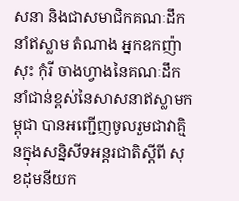សនា និងជាសមាជិកគណៈដឹកនាំឥស្លាម តំណាង អ្នកឧកញ៉ា សុះ កុំរី ចាងហ្វាងនៃគណៈដឹកនាំជាន់ខ្ពស់នៃសាសនាឥស្លាមកម្ពុជា បានអញ្ជើញចូលរួមជាវាគ្មិនក្នុងសន្និសីទអន្តរជាតិស្តីពី សុខដុមនីយក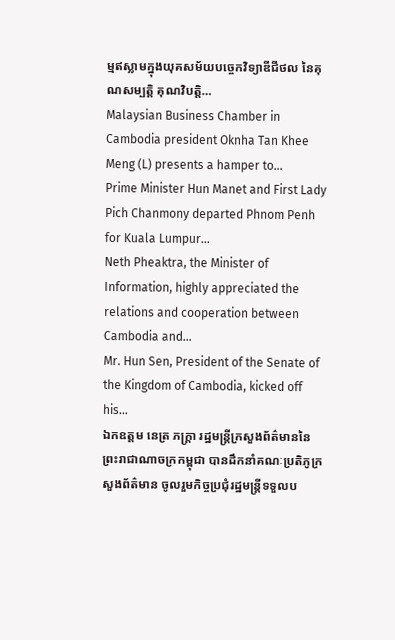ម្មឥស្លាមក្នុងយុគសម័យបច្ចេកវិទ្យាឌីជីថល នៃគុណសម្បត្តិ គុណវិបត្តិ…
Malaysian Business Chamber in Cambodia president Oknha Tan Khee Meng (L) presents a hamper to…
Prime Minister Hun Manet and First Lady Pich Chanmony departed Phnom Penh for Kuala Lumpur…
Neth Pheaktra, the Minister of Information, highly appreciated the relations and cooperation between Cambodia and…
Mr. Hun Sen, President of the Senate of the Kingdom of Cambodia, kicked off his…
ឯកឧត្តម នេត្រ ភក្ត្រា រដ្ឋមន្ត្រីក្រសួងព័ត៌មាននៃព្រះរាជាណាចក្រកម្ពុជា បានដឹកនាំគណៈប្រតិភូក្រសួងព័ត៌មាន ចូលរួមកិច្ចប្រជុំរដ្ឋមន្ត្រីទទួលប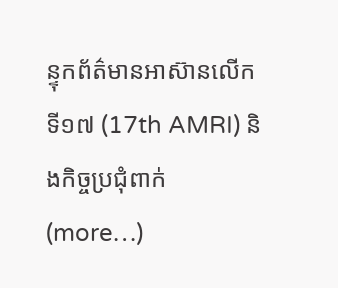ន្ទុកព័ត៌មានអាស៊ានលើកទី១៧ (17th AMRI) និងកិច្ចប្រជុំពាក់ (more…)